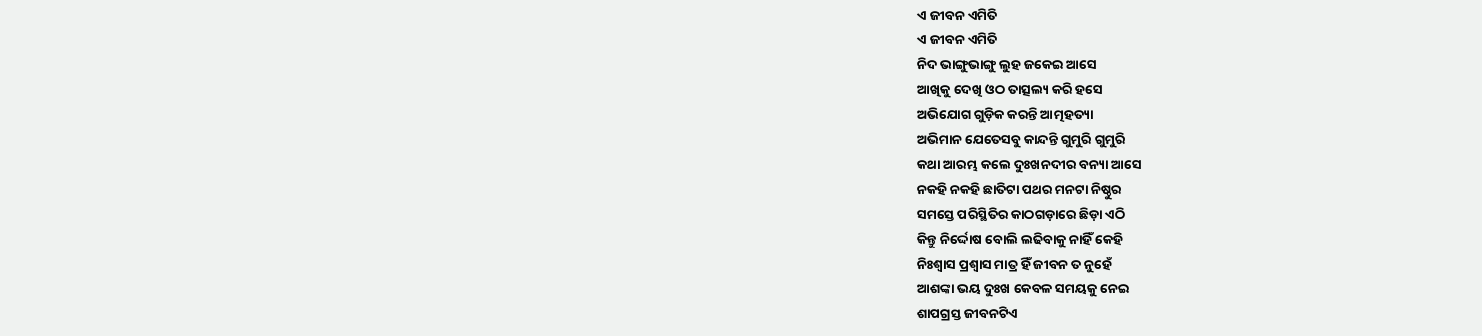ଏ ଜୀବନ ଏମିତି
ଏ ଜୀବନ ଏମିତି
ନିଦ ଭାଙ୍ଗୁଭାଙ୍ଗୁ ଲୁହ ଜକେଇ ଆସେ
ଆଖିକୁ ଦେଖି ଓଠ ତାତ୍ସଲ୍ୟ କରି ହସେ
ଅଭିଯୋଗ ଗୁଡ଼ିକ କରନ୍ତି ଆତ୍ମହତ୍ୟା
ଅଭିମାନ ଯେତେସବୁ କାନ୍ଦନ୍ତି ଗୁମୁରି ଗୁମୁରି
କଥା ଆରମ୍ଭ କଲେ ଦୁଃଖନଦୀର ବନ୍ୟା ଆସେ
ନକହି ନକହି ଛାତିଟା ପଥର ମନଟା ନିଷ୍ଠୁର
ସମସ୍ତେ ପରିସ୍ଥିତିର କାଠଗଡ଼ାରେ ଛିଡ଼ା ଏଠି
କିନ୍ତୁ ନିର୍ଦ୍ଦୋଷ ବୋଲି ଲଢିବାକୁ ନାହିଁ କେହି
ନିଃଶ୍ୱାସ ପ୍ରଶ୍ୱାସ ମାତ୍ର ହିଁ ଜୀବନ ତ ନୁହେଁ
ଆଶଙ୍କା ଭୟ ଦୁଃଖ କେବଳ ସମୟକୁ ନେଇ
ଶାପଗ୍ରସ୍ତ ଜୀବନଟିଏ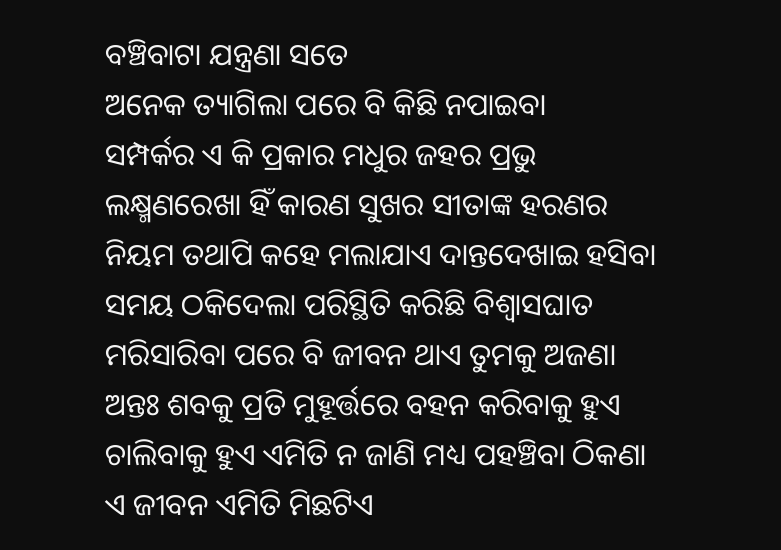ବଞ୍ଚିବାଟା ଯନ୍ତ୍ରଣା ସତେ
ଅନେକ ତ୍ୟାଗିଲା ପରେ ବି କିଛି ନପାଇବା
ସମ୍ପର୍କର ଏ କି ପ୍ରକାର ମଧୁର ଜହର ପ୍ରଭୁ
ଲକ୍ଷ୍ମଣରେଖା ହିଁ କାରଣ ସୁଖର ସୀତାଙ୍କ ହରଣର
ନିୟମ ତଥାପି କହେ ମଲାଯାଏ ଦାନ୍ତଦେଖାଇ ହସିବା
ସମୟ ଠକିଦେଲା ପରିସ୍ଥିତି କରିଛି ବିଶ୍ୱାସଘାତ
ମରିସାରିବା ପରେ ବି ଜୀବନ ଥାଏ ତୁମକୁ ଅଜଣା
ଅନ୍ତଃ ଶବକୁ ପ୍ରତି ମୁହୂର୍ତ୍ତରେ ବହନ କରିବାକୁ ହୁଏ
ଚାଲିବାକୁ ହୁଏ ଏମିତି ନ ଜାଣି ମଧ୍ୟ ପହଞ୍ଚିବା ଠିକଣା
ଏ ଜୀବନ ଏମିତି ମିଛଟିଏ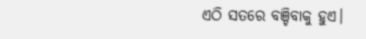ଏଠି ସତରେ ବଞ୍ଚିବାକୁ ହୁଏ।